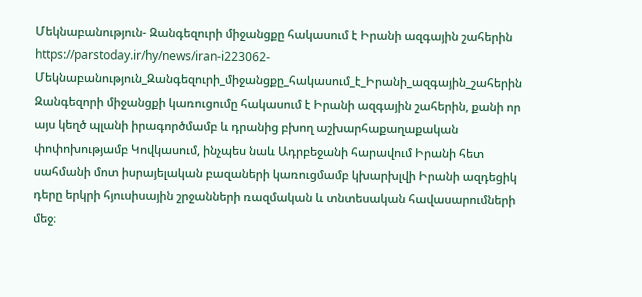Մեկնաբանություն- Զանգեզուրի միջանցքը հակասում է Իրանի ազգային շահերին
https://parstoday.ir/hy/news/iran-i223062-Մեկնաբանություն_Զանգեզուրի_միջանցքը_հակասում_է_Իրանի_ազգային_շահերին
Զանգեզորի միջանցքի կառուցումը հակասում է Իրանի ազգային շահերին, քանի որ այս կեղծ պլանի իրագործմամբ և դրանից բխող աշխարհաքաղաքական փոփոխությամբ Կովկասում, ինչպես նաև Ադրբեջանի հարավում Իրանի հետ սահմանի մոտ իսրայելական բազաների կառուցմամբ կխարխլվի Իրանի ազդեցիկ դերը երկրի հյուսիսային շրջանների ռազմական և տնտեսական հավասարումների մեջ։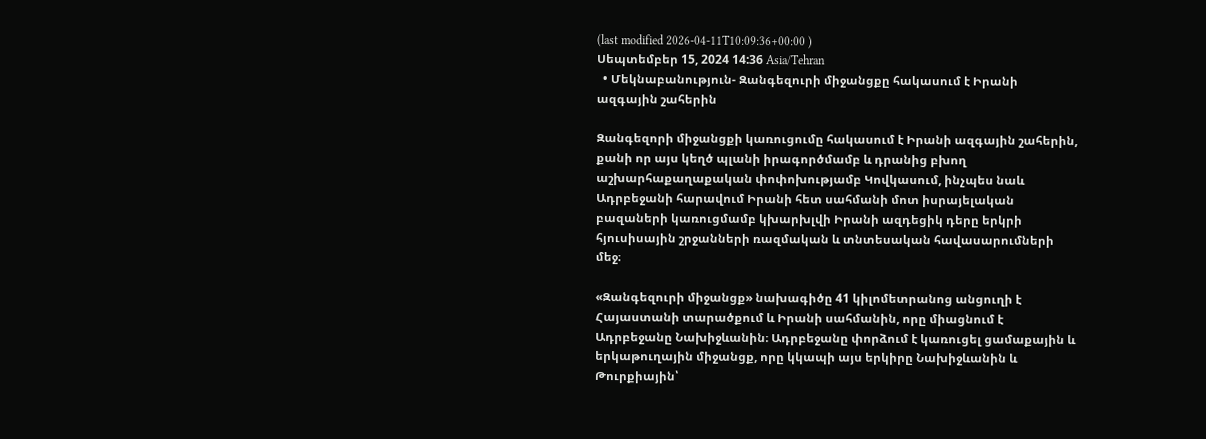(last modified 2026-04-11T10:09:36+00:00 )
Սեպտեմբեր 15, 2024 14:36 Asia/Tehran
  • Մեկնաբանություն- Զանգեզուրի միջանցքը հակասում է Իրանի ազգային շահերին

Զանգեզորի միջանցքի կառուցումը հակասում է Իրանի ազգային շահերին, քանի որ այս կեղծ պլանի իրագործմամբ և դրանից բխող աշխարհաքաղաքական փոփոխությամբ Կովկասում, ինչպես նաև Ադրբեջանի հարավում Իրանի հետ սահմանի մոտ իսրայելական բազաների կառուցմամբ կխարխլվի Իրանի ազդեցիկ դերը երկրի հյուսիսային շրջանների ռազմական և տնտեսական հավասարումների մեջ։

«Զանգեզուրի միջանցք» նախագիծը 41 կիլոմետրանոց անցուղի է Հայաստանի տարածքում և Իրանի սահմանին, որը միացնում է Ադրբեջանը Նախիջևանին։ Ադրբեջանը փորձում է կառուցել ցամաքային և երկաթուղային միջանցք, որը կկապի այս երկիրը Նախիջևանին և Թուրքիային՝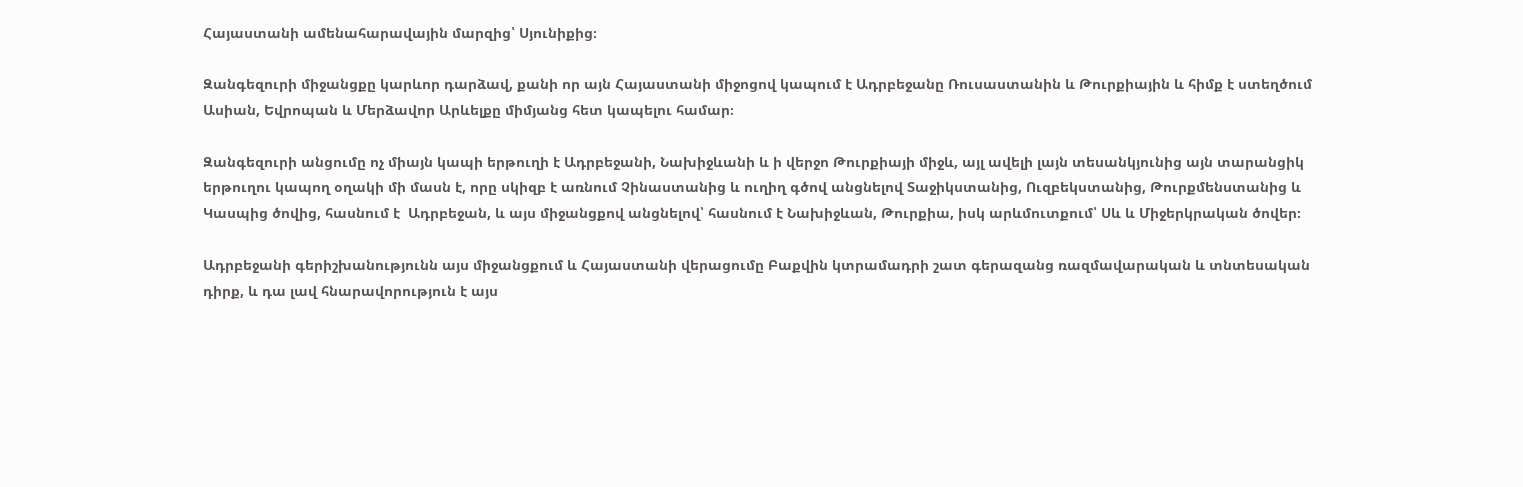Հայաստանի ամենահարավային մարզից՝ Սյունիքից։

Զանգեզուրի միջանցքը կարևոր դարձավ, քանի որ այն Հայաստանի միջոցով կապում է Ադրբեջանը Ռուսաստանին և Թուրքիային և հիմք է ստեղծում Ասիան, Եվրոպան և Մերձավոր Արևելքը միմյանց հետ կապելու համար։

Զանգեզուրի անցումը ոչ միայն կապի երթուղի է Ադրբեջանի, Նախիջևանի և ի վերջո Թուրքիայի միջև, այլ ավելի լայն տեսանկյունից այն տարանցիկ երթուղու կապող օղակի մի մասն է, որը սկիզբ է առնում Չինաստանից և ուղիղ գծով անցնելով Տաջիկստանից, Ուզբեկստանից, Թուրքմենստանից և Կասպից ծովից, հասնում է  Ադրբեջան, և այս միջանցքով անցնելով՝ հասնում է Նախիջևան, Թուրքիա, իսկ արևմուտքում՝ Սև և Միջերկրական ծովեր։

Ադրբեջանի գերիշխանությունն այս միջանցքում և Հայաստանի վերացումը Բաքվին կտրամադրի շատ գերազանց ռազմավարական և տնտեսական դիրք, և դա լավ հնարավորություն է այս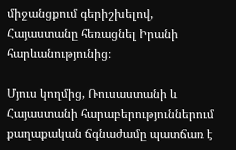միջանցքում գերիշխելով, Հայաստանը հեռացնել Իրանի հարևանությունից։

Մյուս կողմից, Ռուսաստանի և Հայաստանի հարաբերություններում քաղաքական ճգնաժամը պատճառ է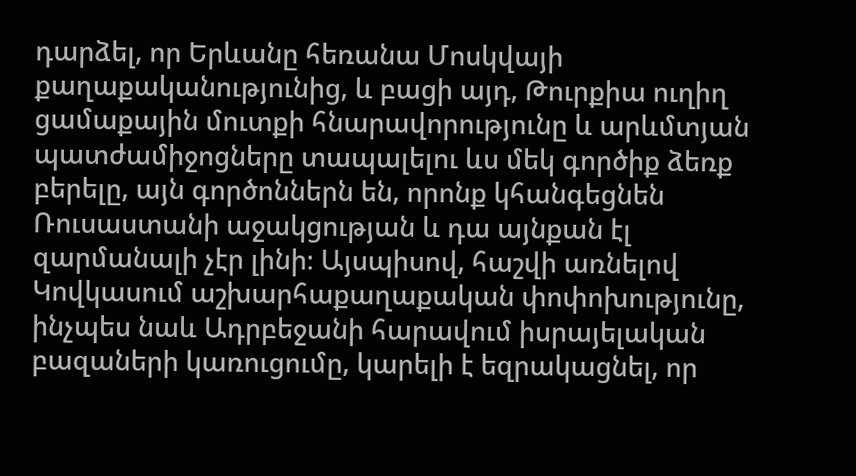դարձել, որ Երևանը հեռանա Մոսկվայի քաղաքականությունից, և բացի այդ, Թուրքիա ուղիղ ցամաքային մուտքի հնարավորությունը և արևմտյան պատժամիջոցները տապալելու ևս մեկ գործիք ձեռք բերելը, այն գործոններն են, որոնք կհանգեցնեն Ռուսաստանի աջակցության և դա այնքան էլ զարմանալի չէր լինի։ Այսպիսով, հաշվի առնելով Կովկասում աշխարհաքաղաքական փոփոխությունը, ինչպես նաև Ադրբեջանի հարավում իսրայելական բազաների կառուցումը, կարելի է եզրակացնել, որ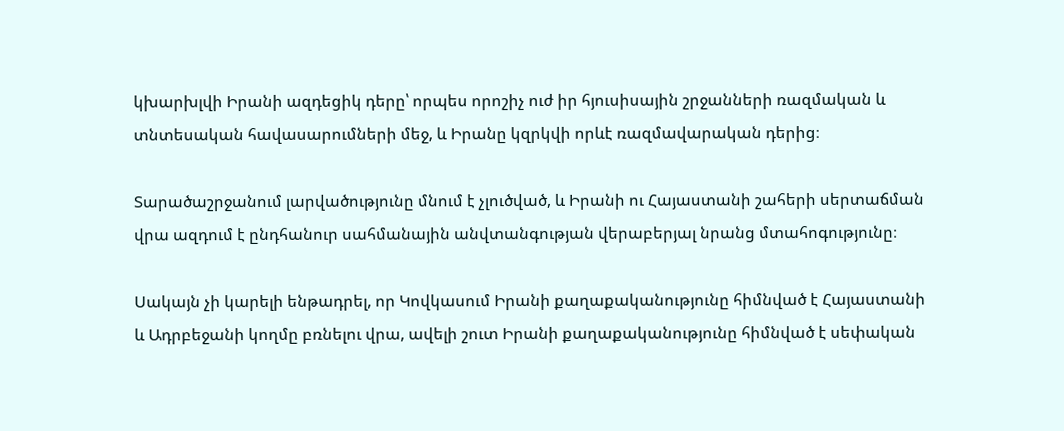կխարխլվի Իրանի ազդեցիկ դերը՝ որպես որոշիչ ուժ իր հյուսիսային շրջանների ռազմական և տնտեսական հավասարումների մեջ, և Իրանը կզրկվի որևէ ռազմավարական դերից։

Տարածաշրջանում լարվածությունը մնում է չլուծված, և Իրանի ու Հայաստանի շահերի սերտաճման վրա ազդում է ընդհանուր սահմանային անվտանգության վերաբերյալ նրանց մտահոգությունը։

Սակայն չի կարելի ենթադրել, որ Կովկասում Իրանի քաղաքականությունը հիմնված է Հայաստանի և Ադրբեջանի կողմը բռնելու վրա, ավելի շուտ Իրանի քաղաքականությունը հիմնված է սեփական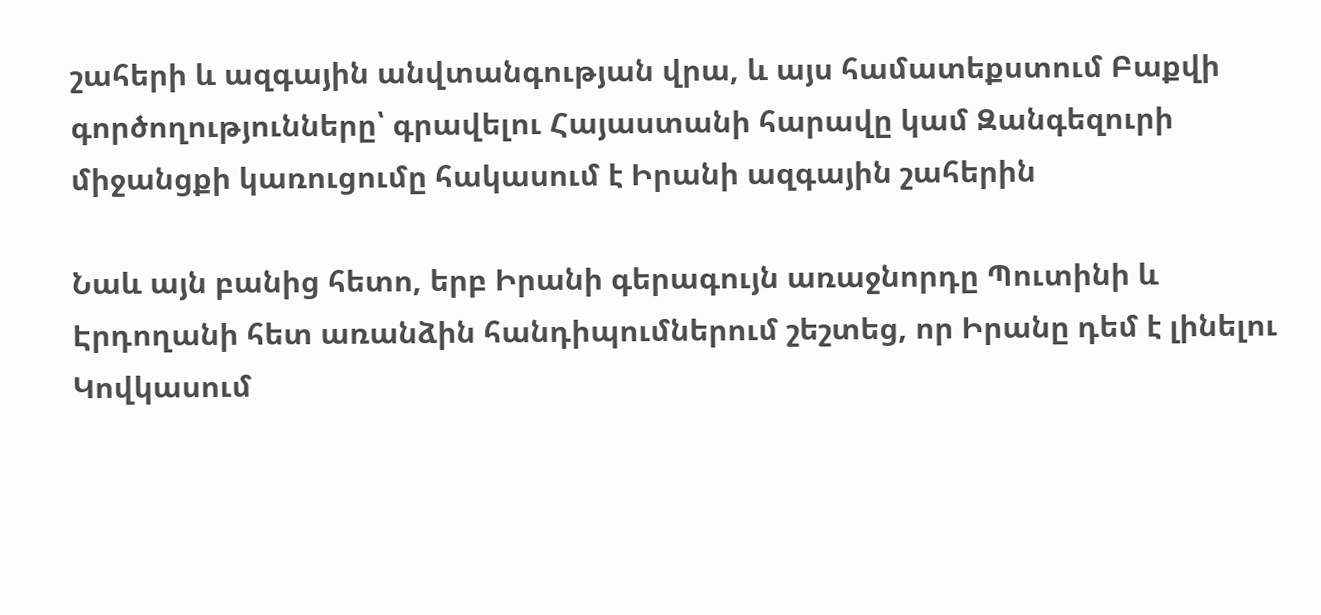շահերի և ազգային անվտանգության վրա, և այս համատեքստում Բաքվի գործողությունները՝ գրավելու Հայաստանի հարավը կամ Զանգեզուրի միջանցքի կառուցումը հակասում է Իրանի ազգային շահերին

Նաև այն բանից հետո, երբ Իրանի գերագույն առաջնորդը Պուտինի և Էրդողանի հետ առանձին հանդիպումներում շեշտեց, որ Իրանը դեմ է լինելու Կովկասում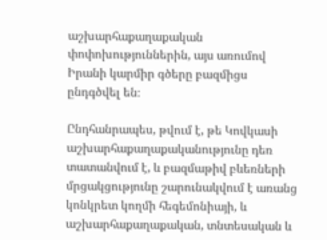աշխարհաքաղաքական փոփոխություններին, այս առումով Իրանի կարմիր գծերը բազմիցս ընդգծվել են։

Ընդհանրապես, թվում է, թե Կովկասի աշխարհաքաղաքականությունը դեռ տատանվում է, և բազմաթիվ բևեռների մրցակցությունը շարունակվում է առանց կոնկրետ կողմի հեգեմոնիայի, և աշխարհաքաղաքական, տնտեսական և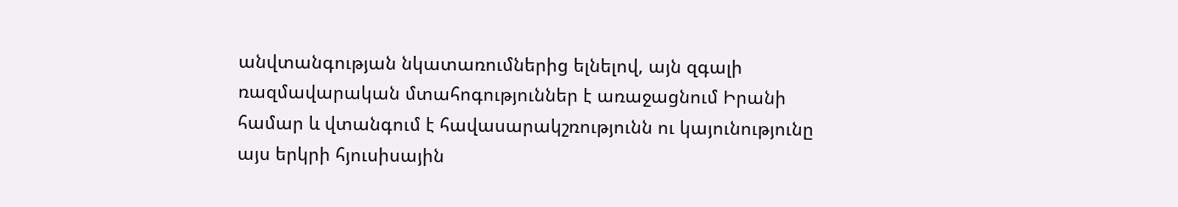անվտանգության նկատառումներից ելնելով, այն զգալի ռազմավարական մտահոգություններ է առաջացնում Իրանի համար և վտանգում է հավասարակշռությունն ու կայունությունը այս երկրի հյուսիսային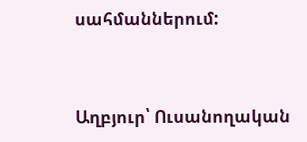սահմաններում:


Աղբյուր՝ Ուսանողական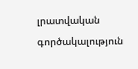լրատվական գործակալություն